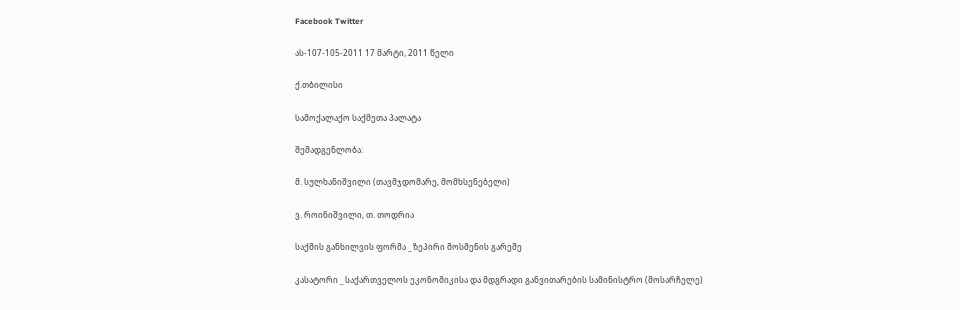Facebook Twitter

ას-107-105-2011 17 მარტი, 2011 წელი

ქ.თბილისი

სამოქალაქო საქმეთა პალატა

შემადგენლობა:

მ. სულხანიშვილი (თავმჯდომარე, მომხსენებელი)

ვ. როინიშვილი, თ. თოდრია

საქმის განხილვის ფორმა _ ზეპირი მოსმენის გარეშე

კასატორი _ საქართველოს ეკონომიკისა და მდგრადი განვითარების სამინისტრო (მოსარჩელე)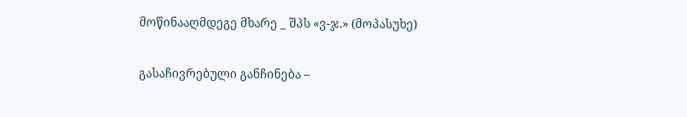მოწინააღმდეგე მხარე _ შპს «ვ-ჯ.» (მოპასუხე)

გასაჩივრებული განჩინება –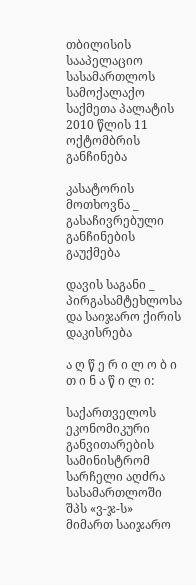თბილისის სააპელაციო სასამართლოს სამოქალაქო საქმეთა პალატის 2010 წლის 11 ოქტომბრის განჩინება

კასატორის მოთხოვნა _ გასაჩივრებული განჩინების გაუქმება

დავის საგანი _ პირგასამტეხლოსა და საიჯარო ქირის დაკისრება

ა ღ წ ე რ ი ლ ო ბ ი თ ი ნ ა წ ი ლ ი:

საქართველოს ეკონომიკური განვითარების სამინისტრომ სარჩელი აღძრა სასამართლოში შპს «ვ-ჯ-ს» მიმართ საიჯარო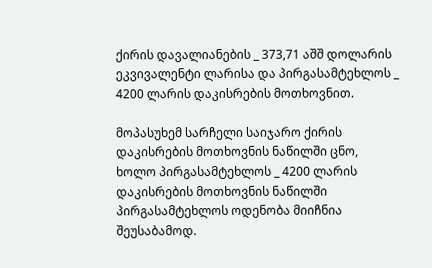ქირის დავალიანების _ 373,71 აშშ დოლარის ეკვივალენტი ლარისა და პირგასამტეხლოს _ 4200 ლარის დაკისრების მოთხოვნით.

მოპასუხემ სარჩელი საიჯარო ქირის დაკისრების მოთხოვნის ნაწილში ცნო, ხოლო პირგასამტეხლოს _ 4200 ლარის დაკისრების მოთხოვნის ნაწილში პირგასამტეხლოს ოდენობა მიიჩნია შეუსაბამოდ.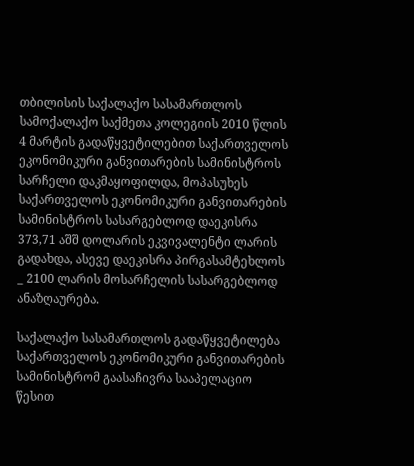თბილისის საქალაქო სასამართლოს სამოქალაქო საქმეთა კოლეგიის 2010 წლის 4 მარტის გადაწყვეტილებით საქართველოს ეკონომიკური განვითარების სამინისტროს სარჩელი დაკმაყოფილდა, მოპასუხეს საქართველოს ეკონომიკური განვითარების სამინისტროს სასარგებლოდ დაეკისრა 373,71 აშშ დოლარის ეკვივალენტი ლარის გადახდა, ასევე დაეკისრა პირგასამტეხლოს _ 2100 ლარის მოსარჩელის სასარგებლოდ ანაზღაურება.

საქალაქო სასამართლოს გადაწყვეტილება საქართველოს ეკონომიკური განვითარების სამინისტრომ გაასაჩივრა სააპელაციო წესით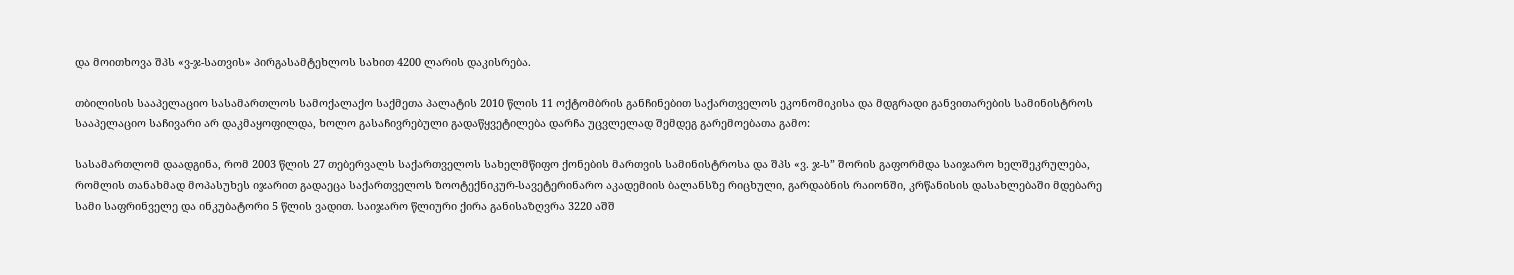და მოითხოვა შპს «ვ-ჯ-სათვის» პირგასამტეხლოს სახით 4200 ლარის დაკისრება.

თბილისის სააპელაციო სასამართლოს სამოქალაქო საქმეთა პალატის 2010 წლის 11 ოქტომბრის განჩინებით საქართველოს ეკონომიკისა და მდგრადი განვითარების სამინისტროს სააპელაციო საჩივარი არ დაკმაყოფილდა, ხოლო გასაჩივრებული გადაწყვეტილება დარჩა უცვლელად შემდეგ გარემოებათა გამო:

სასამართლომ დაადგინა, რომ 2003 წლის 27 თებერვალს საქართველოს სახელმწიფო ქონების მართვის სამინისტროსა და შპს «ვ. ჯ-ს” შორის გაფორმდა საიჯარო ხელშეკრულება, რომლის თანახმად მოპასუხეს იჯარით გადაეცა საქართველოს ზოოტექნიკურ-სავეტერინარო აკადემიის ბალანსზე რიცხული, გარდაბნის რაიონში, კრწანისის დასახლებაში მდებარე სამი საფრინველე და ინკუბატორი 5 წლის ვადით. საიჯარო წლიური ქირა განისაზღვრა 3220 აშშ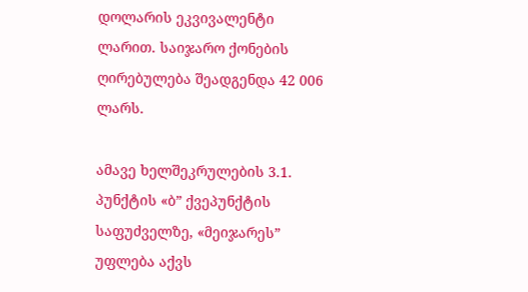დოლარის ეკვივალენტი ლარით. საიჯარო ქონების ღირებულება შეადგენდა 42 006 ლარს.

ამავე ხელშეკრულების 3.1. პუნქტის «ბ” ქვეპუნქტის საფუძველზე, «მეიჯარეს” უფლება აქვს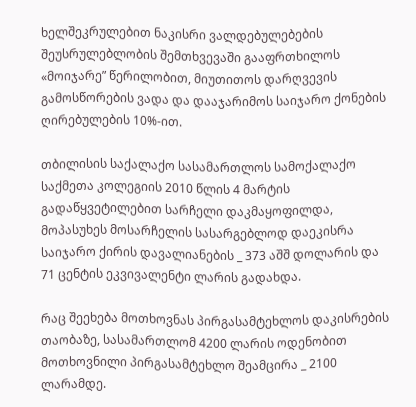ხელშეკრულებით ნაკისრი ვალდებულებების შეუსრულებლობის შემთხვევაში გააფრთხილოს «მოიჯარე” წერილობით, მიუთითოს დარღვევის გამოსწორების ვადა და დააჯარიმოს საიჯარო ქონების ღირებულების 10%-ით.

თბილისის საქალაქო სასამართლოს სამოქალაქო საქმეთა კოლეგიის 2010 წლის 4 მარტის გადაწყვეტილებით სარჩელი დაკმაყოფილდა, მოპასუხეს მოსარჩელის სასარგებლოდ დაეკისრა საიჯარო ქირის დავალიანების _ 373 აშშ დოლარის და 71 ცენტის ეკვივალენტი ლარის გადახდა.

რაც შეეხება მოთხოვნას პირგასამტეხლოს დაკისრების თაობაზე, სასამართლომ 4200 ლარის ოდენობით მოთხოვნილი პირგასამტეხლო შეამცირა _ 2100 ლარამდე.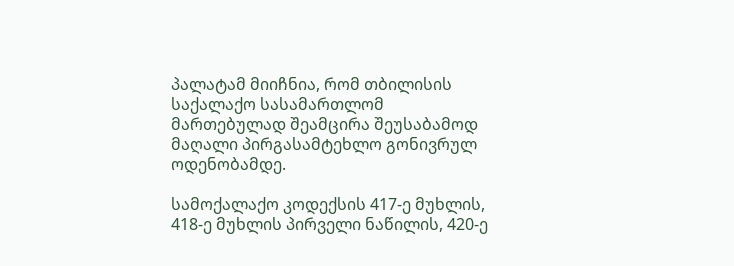პალატამ მიიჩნია, რომ თბილისის საქალაქო სასამართლომ მართებულად შეამცირა შეუსაბამოდ მაღალი პირგასამტეხლო გონივრულ ოდენობამდე.

სამოქალაქო კოდექსის 417-ე მუხლის, 418-ე მუხლის პირველი ნაწილის, 420-ე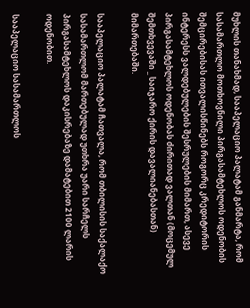მუხლის თანახმად, სააპელაციო პალატამ განმარტა, რომ სასამართლო მოთხოვნილი პირგასამტეხლოს ოდენობის შემცირებისას ითვალისწინებს როგორც კრედიტორის ინტერესს ვალდებულების შესრულების მიმართ, ასევე პირგასამტეხლოს ოდენობას ძირითად ვალთან (მოცემულ შემთხვევაში _ საიჯარო ქირის დავალიანებასთან) მიმართებაში.

სააპელაციო პალატამ ჩათვალა, რომ თბილისის საქალაქო სასამართლომ მართებულად უთხრა უარი სარჩელს პირგასამტეხლოს დაკისრებაზე დამატებით 2100 ლარის ოდენობით.

სააპელაციო სასამართლოს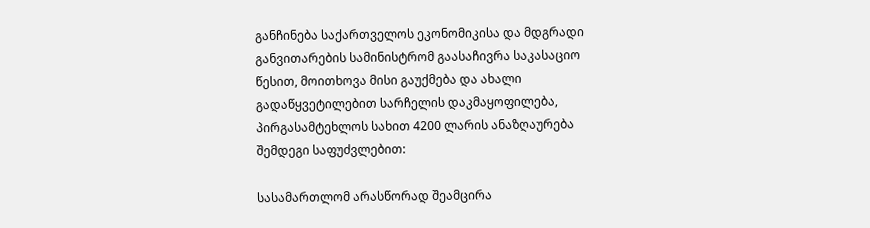განჩინება საქართველოს ეკონომიკისა და მდგრადი განვითარების სამინისტრომ გაასაჩივრა საკასაციო წესით, მოითხოვა მისი გაუქმება და ახალი გადაწყვეტილებით სარჩელის დაკმაყოფილება, პირგასამტეხლოს სახით 4200 ლარის ანაზღაურება შემდეგი საფუძვლებით:

სასამართლომ არასწორად შეამცირა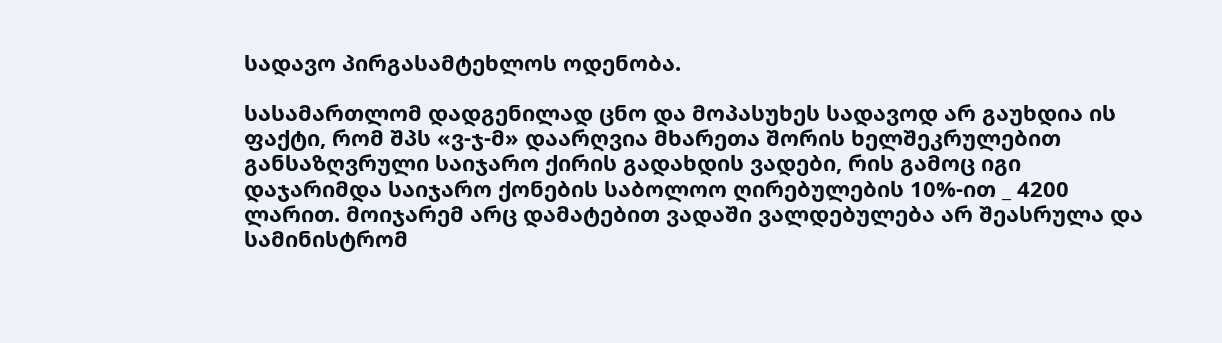სადავო პირგასამტეხლოს ოდენობა.

სასამართლომ დადგენილად ცნო და მოპასუხეს სადავოდ არ გაუხდია ის ფაქტი, რომ შპს «ვ-ჯ-მ» დაარღვია მხარეთა შორის ხელშეკრულებით განსაზღვრული საიჯარო ქირის გადახდის ვადები, რის გამოც იგი დაჯარიმდა საიჯარო ქონების საბოლოო ღირებულების 10%-ით _ 4200 ლარით. მოიჯარემ არც დამატებით ვადაში ვალდებულება არ შეასრულა და სამინისტრომ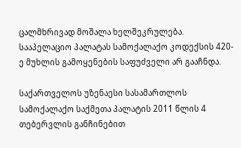ცალმხრივად მოშალა ხელშეკრულება. სააპელაციო პალატას სამოქალაქო კოდექსის 420-ე მუხლის გამოყენების საფუძველი არ გააჩნდა.

საქართველოს უზენაესი სასამართლოს სამოქალაქო საქმეთა პალატის 2011 წლის 4 თებერვლის განჩინებით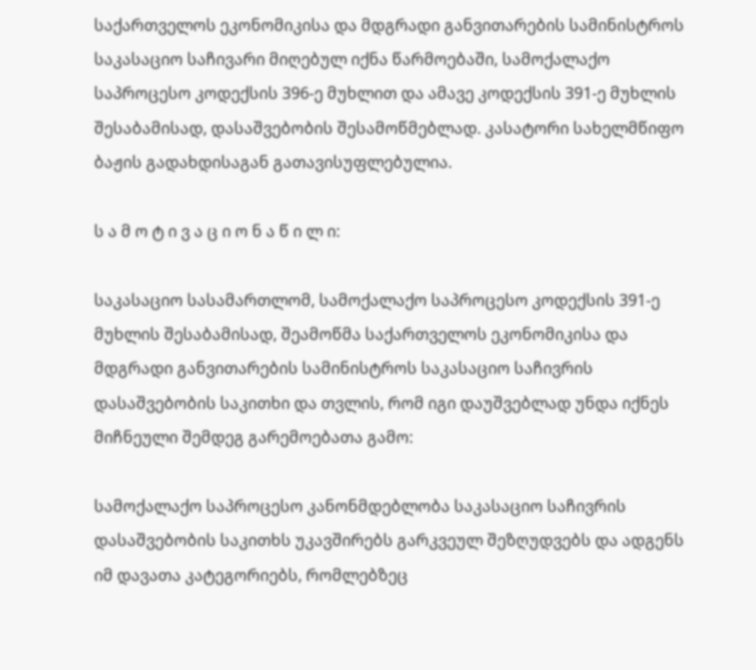საქართველოს ეკონომიკისა და მდგრადი განვითარების სამინისტროს საკასაციო საჩივარი მიღებულ იქნა წარმოებაში, სამოქალაქო საპროცესო კოდექსის 396-ე მუხლით და ამავე კოდექსის 391-ე მუხლის შესაბამისად, დასაშვებობის შესამოწმებლად. კასატორი სახელმწიფო ბაჟის გადახდისაგან გათავისუფლებულია.

ს ა მ ო ტ ი ვ ა ც ი ო ნ ა წ ი ლ ი:

საკასაციო სასამართლომ, სამოქალაქო საპროცესო კოდექსის 391-ე მუხლის შესაბამისად, შეამოწმა საქართველოს ეკონომიკისა და მდგრადი განვითარების სამინისტროს საკასაციო საჩივრის დასაშვებობის საკითხი და თვლის, რომ იგი დაუშვებლად უნდა იქნეს მიჩნეული შემდეგ გარემოებათა გამო:

სამოქალაქო საპროცესო კანონმდებლობა საკასაციო საჩივრის დასაშვებობის საკითხს უკავშირებს გარკვეულ შეზღუდვებს და ადგენს იმ დავათა კატეგორიებს, რომლებზეც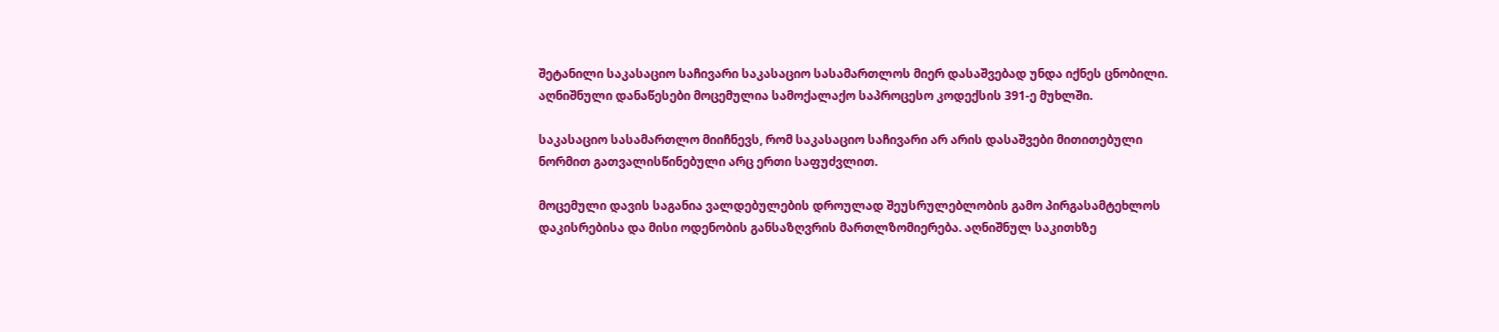შეტანილი საკასაციო საჩივარი საკასაციო სასამართლოს მიერ დასაშვებად უნდა იქნეს ცნობილი. აღნიშნული დანაწესები მოცემულია სამოქალაქო საპროცესო კოდექსის 391-ე მუხლში.

საკასაციო სასამართლო მიიჩნევს, რომ საკასაციო საჩივარი არ არის დასაშვები მითითებული ნორმით გათვალისწინებული არც ერთი საფუძვლით.

მოცემული დავის საგანია ვალდებულების დროულად შეუსრულებლობის გამო პირგასამტეხლოს დაკისრებისა და მისი ოდენობის განსაზღვრის მართლზომიერება. აღნიშნულ საკითხზე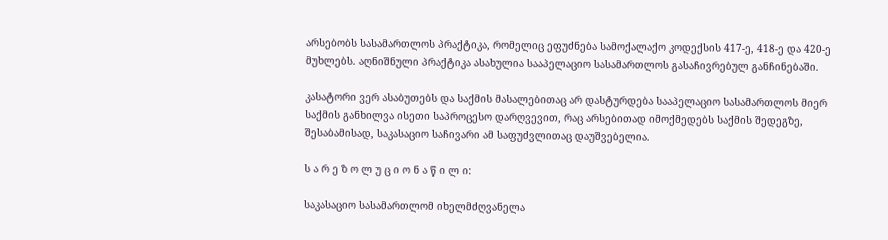არსებობს სასამართლოს პრაქტიკა, რომელიც ეფუძნება სამოქალაქო კოდექსის 417-ე, 418-ე და 420-ე მუხლებს. აღნიშნული პრაქტიკა ასახულია სააპელაციო სასამართლოს გასაჩივრებულ განჩინებაში.

კასატორი ვერ ასაბუთებს და საქმის მასალებითაც არ დასტურდება სააპელაციო სასამართლოს მიერ საქმის განხილვა ისეთი საპროცესო დარღვევით, რაც არსებითად იმოქმედებს საქმის შედეგზე, შესაბამისად, საკასაციო საჩივარი ამ საფუძვლითაც დაუშვებელია.

ს ა რ ე ზ ო ლ უ ც ი ო ნ ა წ ი ლ ი:

საკასაციო სასამართლომ იხელმძღვანელა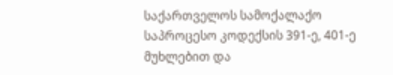საქართველოს სამოქალაქო საპროცესო კოდექსის 391-ე, 401-ე მუხლებით და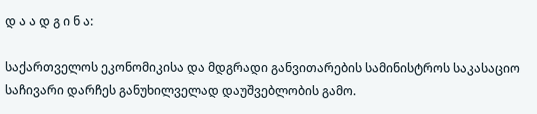დ ა ა დ გ ი ნ ა:

საქართველოს ეკონომიკისა და მდგრადი განვითარების სამინისტროს საკასაციო საჩივარი დარჩეს განუხილველად დაუშვებლობის გამო.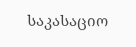საკასაციო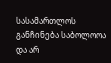სასამართლოს განჩინება საბოლოოა და არ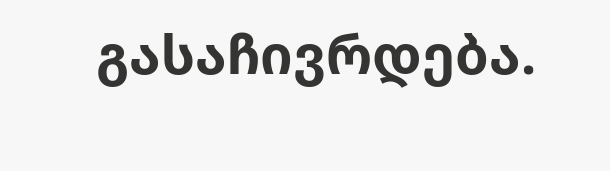გასაჩივრდება.